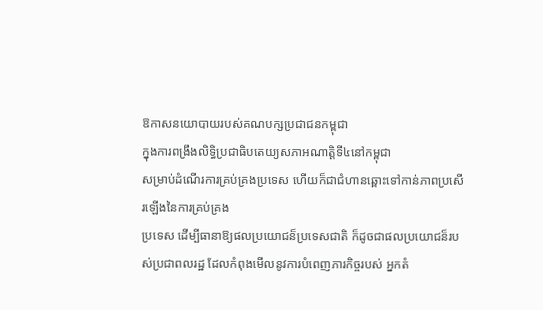ឱកាសនយោបាយរបស់គណបក្សប្រជាជនកម្ពុជា
ក្នុងការពង្រឹងលិទ្ធិប្រជាធិបតេយ្យសភាអណាត្ដិទី៤នៅកម្ពុជា
សម្រាប់ដំណើរការគ្រប់គ្រងប្រទេស ហើយក៏ជាជំហានឆ្ពោះទៅកាន់ភាពប្រសើរឡើងនៃការគ្រប់គ្រង
ប្រទេស ដើម្បីធានាឱ្យផលប្រយោជន៏ប្រទេសជាតិ ក៏ដូចជាផលប្រយោជន៏របស់ប្រជាពលរដ្ឋ ដែលកំពុងមើលនូវការបំពេញភារកិច្ចរបស់ អ្នកតំ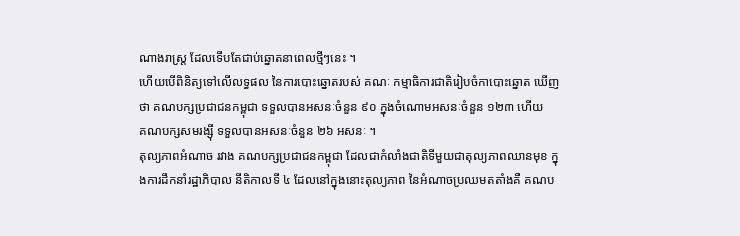ណាងរាស្ដ្រ ដែលទើបតែជាប់ឆ្នោតនាពេលថ្មីៗនេះ ។
ហើយបើពិនិត្យទៅលើលទ្ធផល នៃការបោះឆ្នោតរបស់ គណៈ កម្មាធិការជាតិរៀបចំកាបោះឆ្នោត ឃើញថា គណបក្សប្រជាជនកម្ពុជា ទទួលបានអសនៈចំនួន ៩០ ក្នុងចំណោមអសនៈចំនួន ១២៣ ហើយ
គណបក្សសមរង្ស៊ី ទទួលបានអសនៈចំនួន ២៦ អសនៈ ។
តុល្យភាពអំណាច រវាង គណបក្សប្រជាជនកម្ពុជា ដែលជាកំលាំងជាតិទីមួយជាតុល្យភាពឈានមុខ ក្នុងការដឹកនាំរដ្ឋាភិបាល នីតិកាលទី ៤ ដែលនៅក្នុងនោះតុល្យភាព នៃអំណាចប្រឈមតតាំងគឺ គណប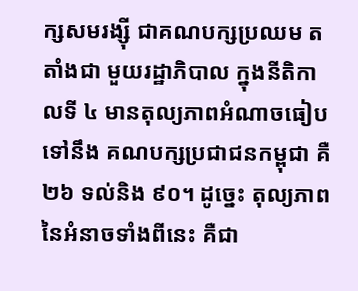ក្សសមរង្ស៊ី ជាគណបក្សប្រឈម តតាំងជា មួយរដ្ឋាភិបាល ក្នុងនីតិកាលទី ៤ មានតុល្យភាពអំណាចធៀបទៅនឹង គណបក្សប្រជាជនកម្ពុជា គឺ ២៦ ទល់និង ៩០។ ដូច្នេះ តុល្យភាពនៃអំនាចទាំងពីនេះ គឺជា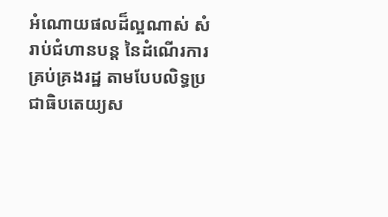អំណោយផលដ៏ល្អណាស់ សំរាប់ជំហានបន្ដ នៃដំណើរការគ្រប់គ្រងរដ្ឋ តាមបែបលិទ្ធប្រ ជាធិបតេយ្យស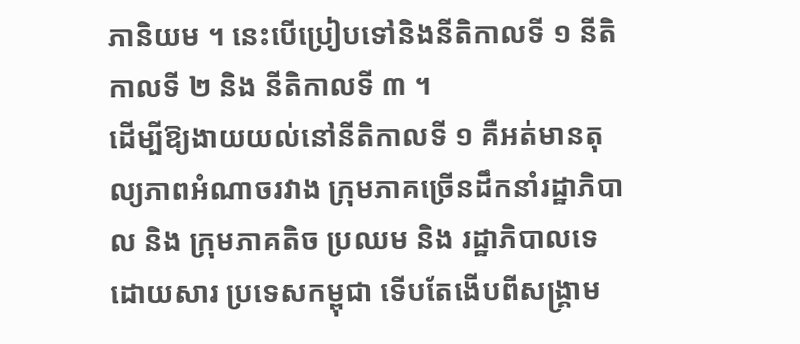ភានិយម ។ នេះបើប្រៀបទៅនិងនីតិកាលទី ១ នីតិកាលទី ២ និង នីតិកាលទី ៣ ។
ដើម្បីឱ្យងាយយល់នៅនីតិកាលទី ១ គឺអត់មានតុល្យភាពអំណាចរវាង ក្រុមភាគច្រើនដឹកនាំរដ្ឋាភិបាល និង ក្រុមភាគតិច ប្រឈម និង រដ្ឋាភិបាលទេ ដោយសារ ប្រទេសកម្ពុជា ទើបតែងើបពីសង្គ្រាម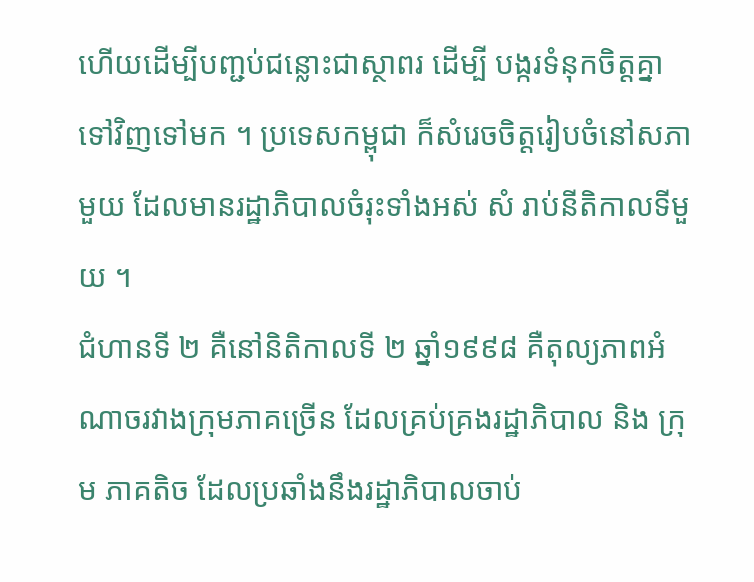ហើយដើម្បីបញ្ជប់ជន្លោះជាស្ថាពរ ដើម្បី បង្ករទំនុកចិត្ដគ្នាទៅវិញទៅមក ។ ប្រទេសកម្ពុជា ក៏សំរេចចិត្ដរៀបចំនៅសភាមួយ ដែលមានរដ្ឋាភិបាលចំរុះទាំងអស់ សំ រាប់នីតិកាលទីមួយ ។
ជំហានទី ២ គឺនៅនិតិកាលទី ២ ឆ្នាំ១៩៩៨ គឺតុល្យភាពអំណាចរវាងក្រុមភាគច្រើន ដែលគ្រប់គ្រងរដ្ឋាភិបាល និង ក្រុម ភាគតិច ដែលប្រឆាំងនឹងរដ្ឋាភិបាលចាប់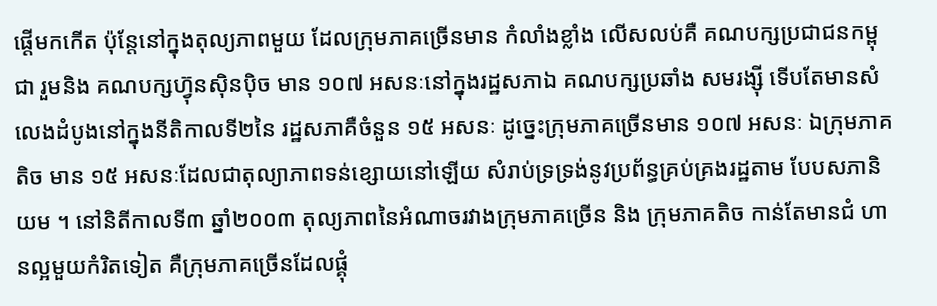ផ្ដើមកកើត ប៉ុន្ដែនៅក្នុងតុល្យភាពមួយ ដែលក្រុមភាគច្រើនមាន កំលាំងខ្លាំង លើសលប់គឺ គណបក្សប្រជាជនកម្ពុជា រួមនិង គណបក្សហ្វ៊ុនស៊ិនប៉ិច មាន ១០៧ អសនៈនៅក្នុងរដ្ឋសភាឯ គណបក្សប្រឆាំង សមរង្ស៊ី ទើបតែមានសំលេងដំបូងនៅក្នុងនីតិកាលទី២នៃ រដ្ឋសភាគឺចំនួន ១៥ អសនៈ ដូច្នេះក្រុមភាគច្រើនមាន ១០៧ អសនៈ ឯក្រុមភាគតិច មាន ១៥ អសនៈដែលជាតុល្យាភាពទន់ខ្សោយនៅឡើយ សំរាប់ទ្រទ្រង់នូវប្រព័ន្ធគ្រប់គ្រងរដ្ឋតាម បែបសភានិយម ។ នៅនិតីកាលទី៣ ឆ្នាំ២០០៣ តុល្យភាពនៃអំណាចរវាងក្រុមភាគច្រើន និង ក្រុមភាគតិច កាន់តែមានជំ ហានល្អមួយកំរិតទៀត គឺក្រុមភាគច្រើនដែលផ្គុំ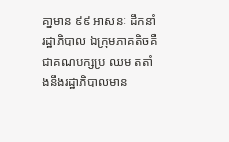គា្នមាន ៩៩ អាសនៈ ដឹកនាំរដ្ឋាភិបាល ឯក្រុមភាគតិចគឺជាគណបក្សប្រ ឈម តតាំងនឹងរដ្ឋាភិបាលមាន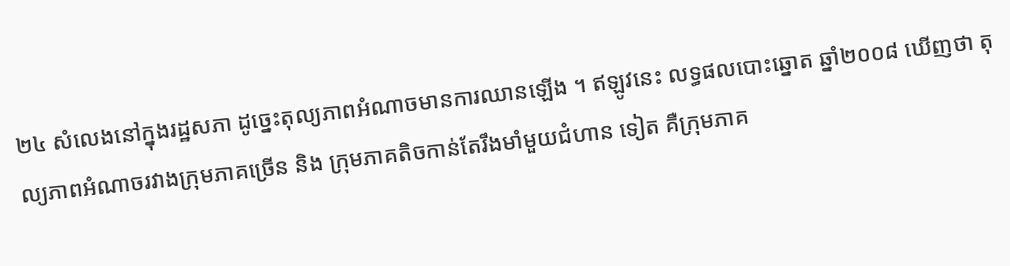២៤ សំលេងនៅក្នុងរដ្ឋសភា ដូច្នេះតុល្យភាពអំណាចមានការឈានឡើង ។ ឥឡូវនេះ លទ្ធផលបោះឆ្នោត ឆ្នាំ២០០៨ ឃើញថា តុល្យភាពអំណាចរវាងក្រុមភាគច្រើន និង ក្រុមភាគតិចកាន់តែរឹងមាំមួយជំហាន ទៀត គឺក្រុមភាគ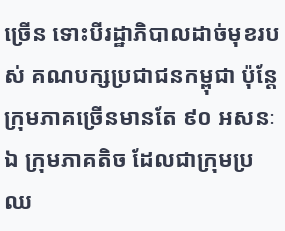ច្រើន ទោះបីរដ្ឋាភិបាលដាច់មុខរបស់ គណបក្សប្រជាជនកម្ពុជា ប៉ុន្ដែក្រុមភាគច្រើនមានតែ ៩០ អសនៈ ឯ ក្រុមភាគតិច ដែលជាក្រុមប្រឈ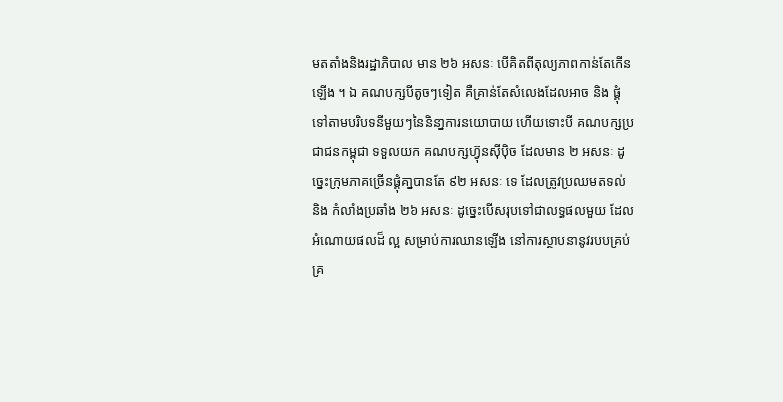មតតាំងនិងរដ្ឋាភិបាល មាន ២៦ អសនៈ បើគិតពីតុល្យភាពកាន់តែកើនឡើង ។ ឯ គណបក្សបីតូចៗទៀត គឺគ្រាន់តែសំលេងដែលអាច និង ផ្គុំទៅតាមបរិបទនីមួយៗនៃនិនា្នការនយោបាយ ហើយទោះបី គណបក្សប្រជាជនកម្ពុជា ទទួលយក គណបក្សហ្វ៊ុនស៊ីប៉ិច ដែលមាន ២ អសនៈ ដូច្នេះក្រុមភាគច្រើនផ្គុំគា្នបានតែ ៩២ អសនៈ ទេ ដែលត្រូវប្រឈមតទល់ និង កំលាំងប្រឆាំង ២៦ អសនៈ ដូច្នេះបើសរុបទៅជាលទ្ធផលមួយ ដែលអំណោយផលដ៏ ល្អ សម្រាប់ការឈានឡើង នៅការស្ថាបនានូវរបបគ្រប់គ្រ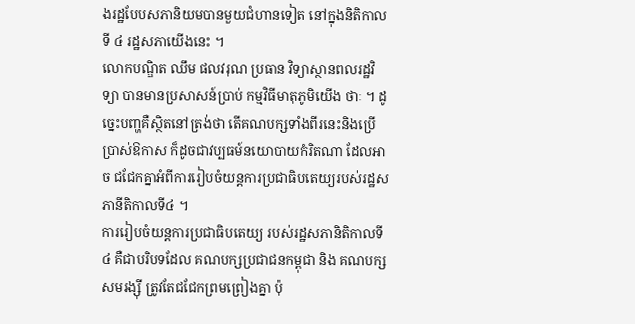ងរដ្ឋបែបសភានិយមបានមួយជំហានទៀត នៅក្នុងនិតិកាលទី ៤ រដ្ឋសភាយើងនេះ ។
លោកបណ្ឌិត ឈឹម ផលវរុណ ប្រធាន វិទ្យាស្ថានពលរដ្ឋវិទ្យា បានមានប្រសាសន៍ប្រាប់ កម្មវិធីមាតុភូមិយើង ថាៈ ។ ដូច្នេះបញ្ហគឺស្ថិតនៅត្រង់ថា តើគណបក្សទាំងពីរនេះនិងប្រើប្រាស់ឱកាស ក៏ដូចជាវប្បធម៍នយោបាយកំរិតណា ដែលអាច ជជែកគ្នាអំពីការរៀបចំយន្ដការប្រជាធិបតេយ្យរបស់រដ្ឋសភានីតិកាលទី៤ ។
ការរៀបចំយន្ដការប្រជាធិបតេយ្យ របស់រដ្ឋសភានិតិកាលទី ៤ គឺជាបរិបទដែល គណបក្សប្រជាជនកម្ពុជា និង គណបក្ស សមរង្ស៊ី ត្រូវតែជជែកព្រមព្រៀងគ្នា ប៉ុ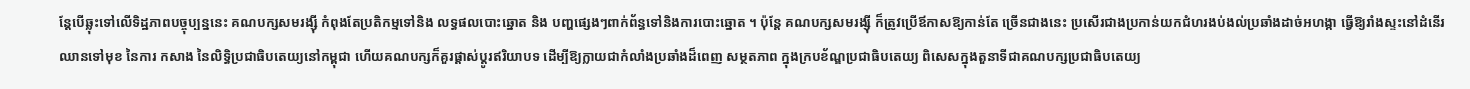ន្ដែបើឆ្លុះទៅលើទិដ្ឋភាពបច្ចុប្បន្ននេះ គណបក្សសមរង្ស៊ី កំពុងតែប្រតិកម្មទៅនិង លទ្ធផលបោះឆ្នោត និង បញ្ហផ្សេងៗពាក់ព័ន្ធទៅនិងការបោះឆ្នោត ។ ប៉ុន្ដែ គណបក្សសមរង្ស៊ី ក៏ត្រូវប្រើឪកាសឱ្យកាន់តែ ច្រើនជាងនេះ ប្រសើរជាងប្រកាន់យកជំហរងប់ងល់ប្រឆាំងដាច់អហង្កា ធ្វើឱ្យរាំងស្ទះនៅដំនើរឈានទៅមុខ នៃការ កសាង នៃលិទ្ធិប្រជាធិបតេយ្យនៅកម្ពុជា ហើយគណបក្សក៏គួរផ្ដាស់ប្ដូរឥរិយាបទ ដើម្បីឱ្យក្លាយជាកំលាំងប្រឆាំងដ៏ពេញ សម្ថតភាព ក្នុងក្របខ័ណ្ឌប្រជាធិបតេយ្យ ពិសេសក្នុងតួនាទីជាគណបក្សប្រជាធិបតេយ្យ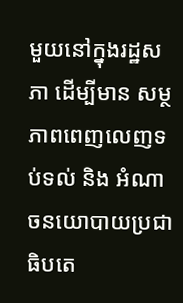មួយនៅក្នុងរដ្ឋសភា ដើម្បីមាន សម្ថភាពពេញលេញទប់ទល់ និង អំណាចនយោបាយប្រជាធិបតេ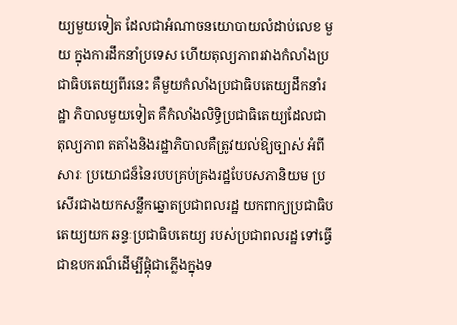យ្យមួយទៀត ដែលជាអំណាចនយោបាយលំដាប់លេខ មួយ ក្នុងការដឹកនាំប្រទេស ហើយតុល្យភាពរវាងកំលាំងប្រជាធិបតេយ្យពីរនេះ គឺមួយកំលាំងប្រជាធិបតេយ្យដឹកនាំរដ្ឋា ភិបាលមួយទៀត គឺកំលាំងលិទ្ធិប្រជាធិតេយ្យដែលជាតុល្យភាព តតាំងនិងរដ្ឋាភិបាលគឺត្រូវយល់ឱ្យច្បាស់ អំពីសារៈ ប្រយោជន៏នៃរបបគ្រប់គ្រងរដ្ឋបែបសភានិយម ប្រសើរជាងយកសន្លឹកឆ្នោតប្រជាពលរដ្ឋ យកពាក្យប្រជាធិបតេយ្យយក ឆន្ទៈប្រជាធិបតេយ្យ របស់ប្រជាពលរដ្ឋ ទៅធ្វើជាឧបករណ៏ដើម្បីផ្គុំជាភ្លើងក្នុងទ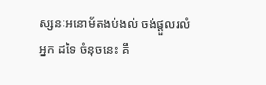ស្សនៈអនោម័តងប់ងល់ ចង់ផ្ដួលរលំអ្នក ដទៃ ចំនុចនេះ គឹ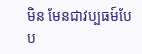មិន មែនជាវប្បធម៍បែប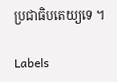ប្រជាធិបតេយ្យទេ ។

Labels